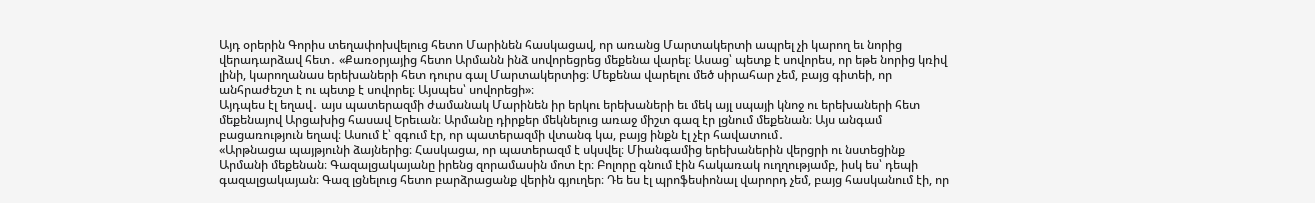Այդ օրերին Գորիս տեղափոխվելուց հետո Մարինեն հասկացավ, որ առանց Մարտակերտի ապրել չի կարող եւ նորից վերադարձավ հետ․ «Քառօրյայից հետո Արմանն ինձ սովորեցրեց մեքենա վարել։ Ասաց՝ պետք է սովորես, որ եթե նորից կռիվ լինի, կարողանաս երեխաների հետ դուրս գալ Մարտակերտից։ Մեքենա վարելու մեծ սիրահար չեմ, բայց գիտեի, որ անհրաժեշտ է ու պետք է սովորել։ Այսպես՝ սովորեցի»։
Այդպես էլ եղավ․ այս պատերազմի ժամանակ Մարինեն իր երկու երեխաների եւ մեկ այլ սպայի կնոջ ու երեխաների հետ մեքենայով Արցախից հասավ Երեւան։ Արմանը դիրքեր մեկնելուց առաջ միշտ գազ էր լցնում մեքենան։ Այս անգամ բացառություն եղավ։ Ասում է՝ զգում էր, որ պատերազմի վտանգ կա, բայց ինքն էլ չէր հավատում․
«Արթնացա պայթյունի ձայներից։ Հասկացա, որ պատերազմ է սկսվել։ Միանգամից երեխաներին վերցրի ու նստեցինք Արմանի մեքենան։ Գազալցակայանը իրենց զորամասին մոտ էր։ Բոլորը գնում էին հակառակ ուղղությամբ, իսկ ես՝ դեպի գազալցակայան։ Գազ լցնելուց հետո բարձրացանք վերին գյուղեր։ Դե ես էլ պրոֆեսիոնալ վարորդ չեմ, բայց հասկանում էի, որ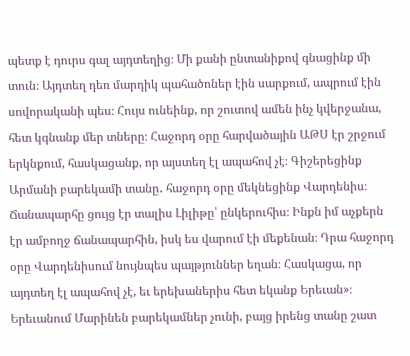պետք է դուրս գալ այդտեղից։ Մի քանի ընտանիքով գնացինք մի տուն։ Այդտեղ դեռ մարդիկ պահածոներ էին սարքում, ապրում էին սովորականի պես։ Հույս ունեինք, որ շուտով ամեն ինչ կվերջանա, հետ կգնանք մեր տները։ Հաջորդ օրը հարվածային ԱԹՍ էր շրջում երկնքում, հասկացանք, որ այստեղ էլ ապահով չէ։ Գիշերեցինք Արմանի բարեկամի տանը․ հաջորդ օրը մեկնեցինք Վարդենիս։ Ճանապարհը ցույց էր տալիս Լիլիթը՝ ընկերուհիս։ Ինքն իմ աչքերն էր ամբողջ ճանապարհին, իսկ ես վարում էի մեքենան։ Դրա հաջորդ օրը Վարդենիսում նույնպես պայթյուններ եղան։ Հասկացա, որ այդտեղ էլ ապահով չէ, եւ երեխաներիս հետ եկանք Երեւան»։
Երեւանում Մարինեն բարեկամներ չունի, բայց իրենց տանը շատ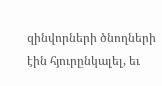զինվորների ծնողների էին հյուրընկալել, եւ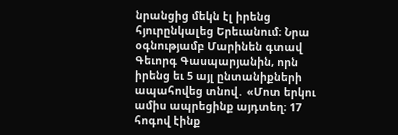նրանցից մեկն էլ իրենց հյուրընկալեց Երեւանում։ Նրա օգնությամբ Մարինեն գտավ Գեւորգ Գասպարյանին, որն իրենց եւ 5 այլ ընտանիքների ապահովեց տնով․ «Մոտ երկու ամիս ապրեցինք այդտեղ։ 17 հոգով էինք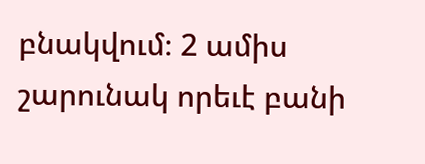բնակվում։ 2 ամիս շարունակ որեւէ բանի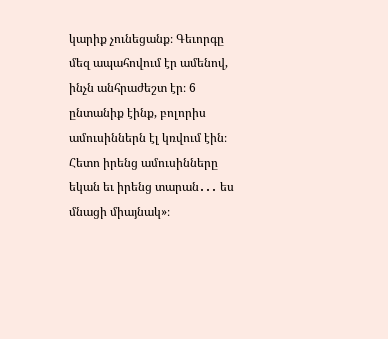կարիք չունեցանք։ Գեւորգը մեզ ապահովում էր ամենով, ինչն անհրաժեշտ էր։ 6 ընտանիք էինք, բոլորիս ամուսիններն էլ կռվում էին։ Հետո իրենց ամուսինները եկան եւ իրենց տարան․․․ ես մնացի միայնակ»։